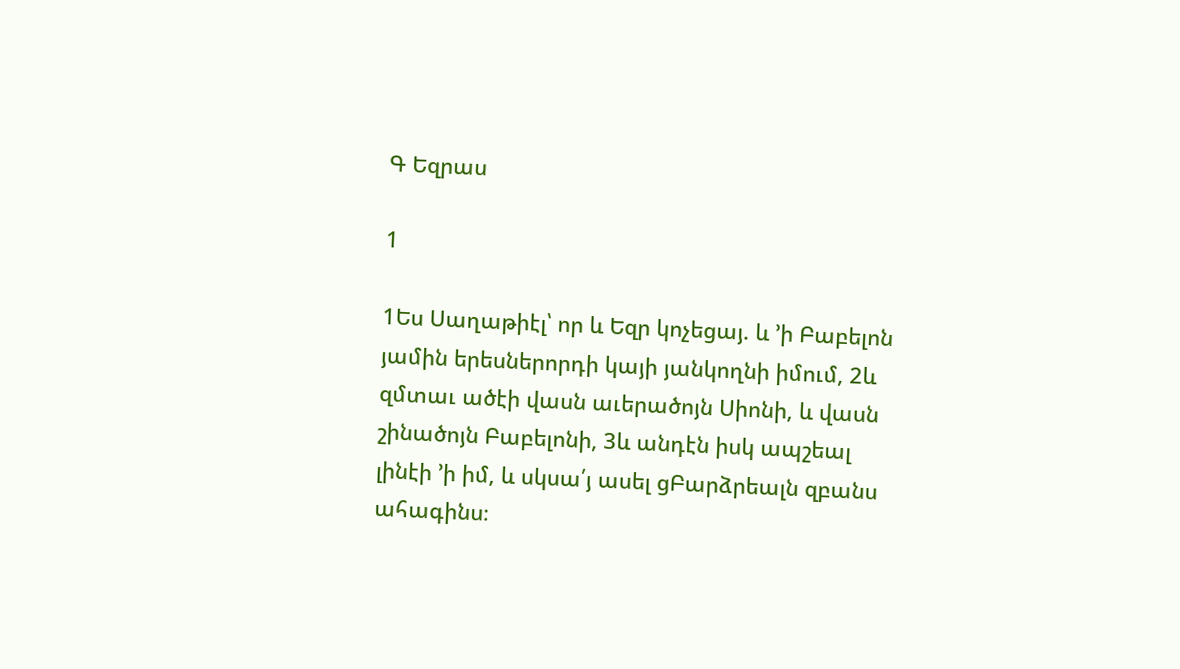Գ Եզրաս

1

1Ես Սաղաթիէլ՝ որ և Եզր կոչեցայ. և ՚ի Բաբելոն յամին երեսներորդի կայի յանկողնի իմում, 2և զմտաւ ածէի վասն աւերածոյն Սիոնի, և վասն շինածոյն Բաբելոնի, 3և անդէն իսկ ապշեալ լինէի ՚ի իմ, և սկսա՛յ ասել ցԲարձրեալն զբանս ահագինս։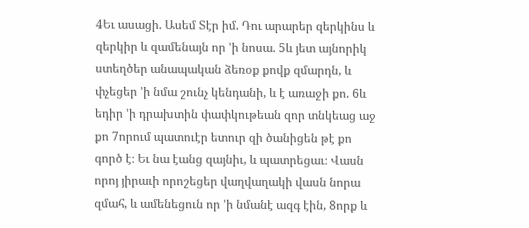4Եւ ասացի. Ասեմ Տէր իմ. Դու արարեր զերկինս և զերկիր և զամենայն որ ՚ի նոսա. 5և յետ այնորիկ ստեղծեր անապական ձեռօք քովք զմարդն, և փչեցեր ՚ի նմա շունչ կենդանի, և է առաջի քո. 6և եդիր ՚ի դրախտին փափկութեան զոր տնկեաց աջ քո 7որում պատուէր ետուր զի ծանիցեն թէ քո գործ է։ Եւ նա էանց զայնիւ, և պատրեցաւ։ Վասն որոյ յիրաւի որոշեցեր վաղվաղակի վասն նորա զմահ, և ամենեցուն որ ՚ի նմանէ ազգ էին, 8որք և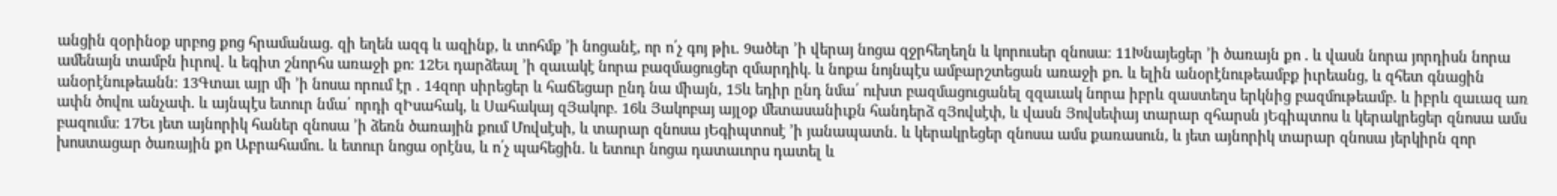անցին զօրինօք սրբոց քոց հրամանաց. զի եղեն ազգ և ազինք, և տոհմք ՚ի նոցանէ, որ ո՛չ գոյ թիւ. 9ածեր ՚ի վերայ նոցա զջրհեղեղն և կորուսեր զնոսա։ 11Խնայեցեր ՚ի ծառայն քո . և վասն նորա յորդիսն նորա ամենայն տամբն իւրով. և եգիտ շնորհս առաջի քո։ 12Եւ դարձեալ ՚ի զաւակէ նորա բազմացուցեր զմարդիկ. և նոքա նոյնպէս ամբարշտեցան առաջի քո. և ելին անօրէնութեամբք իւրեանց, և զհետ գնացին անօրէնութեանն։ 13Գտաւ այր մի ՚ի նոսա որում էր . 14զոր սիրեցեր և հաճեցար ընդ նա միայն, 15և եդիր ընդ նմա՛ ուխտ բազմացուցանել զզաւակ նորա իբրև զաստեղս երկնից բազմութեամբ. և իբրև զաւազ առ ափն ծովու անչափ. և այնպէս ետուր նմա՛ որդի զԻսահակ, և Սահակայ զՅակոբ. 16և Յակոբայ այլօք մետասանիւքն հանդերձ զՅովսէփ, և վասն Յովսեփայ տարար զհարսն յԵգիպտոս և կերակրեցեր զնոսա ամս բազումս։ 17Եւ յետ այնորիկ հաներ զնոսա ՚ի ձեռն ծառային քում Մովսէսի, և տարար զնոսա յԵգիպտոսէ ՚ի յանապատն. և կերակրեցեր զնոսա ամս քառասուն, և յետ այնորիկ տարար զնոսա յերկիրն զոր խոստացար ծառային քո Աբրահամու. և ետուր նոցա օրէնս, և ո՛չ պահեցին. և ետուր նոցա դատաւորս դատել և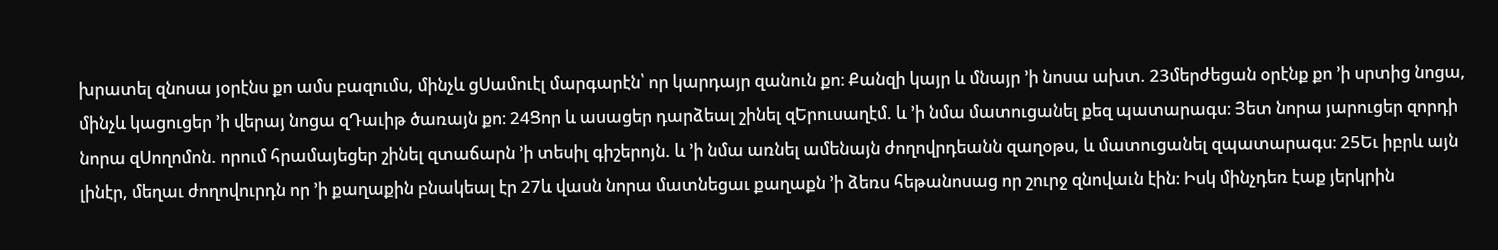խրատել զնոսա յօրէնս քո ամս բազումս, մինչև ցՍամուէլ մարգարէն՝ որ կարդայր զանուն քո։ Քանզի կայր և մնայր ՚ի նոսա ախտ. 23մերժեցան օրէնք քո ՚ի սրտից նոցա, մինչև կացուցեր ՚ի վերայ նոցա զԴաւիթ ծառայն քո։ 24Ցոր և ասացեր դարձեալ շինել զԵրուսաղէմ. և ՚ի նմա մատուցանել քեզ պատարագս։ Յետ նորա յարուցեր զորդի նորա զՍողոմոն. որում հրամայեցեր շինել զտաճարն ՚ի տեսիլ գիշերոյն. և ՚ի նմա առնել ամենայն ժողովրդեանն զաղօթս, և մատուցանել զպատարագս։ 25Եւ իբրև այն լինէր, մեղաւ ժողովուրդն որ ՚ի քաղաքին բնակեալ էր 27և վասն նորա մատնեցաւ քաղաքն ՚ի ձեռս հեթանոսաց որ շուրջ զնովաւն էին։ Իսկ մինչդեռ էաք յերկրին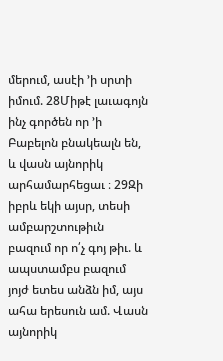մերում, ասէի ՚ի սրտի իմում. 28Միթէ լաւագոյն ինչ գործեն որ ՚ի Բաբելոն բնակեալն են, և վասն այնորիկ արհամարհեցաւ ։ 29Զի իբրև եկի այսր, տեսի ամբարշտութիւն բազում որ ո՛չ գոյ թիւ. և ապստամբս բազում յոյժ ետես անձն իմ, այս ահա երեսուն ամ. Վասն այնորիկ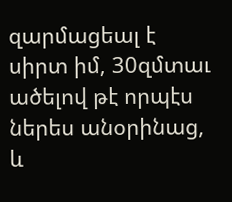զարմացեալ է սիրտ իմ, 30զմտաւ ածելով թէ որպէս ներես անօրինաց, և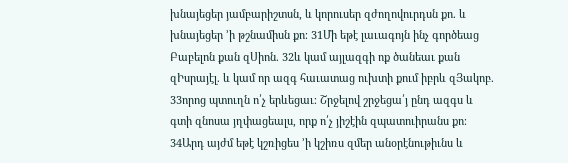խնայեցեր յամբարիշտսն, և կորուսեր զժողովուրդսն քո. և խնայեցեր ՚ի թշնամիսն քո։ 31Մի եթէ լաւագոյն ինչ գործեաց Բաբելոն քան զՍիոն. 32և կամ այլազգի ոք ծանեաւ քան զԻսրայէլ. և կամ որ ազգ հաւատաց ուխտի քում իբրև զՅակոբ. 33որոց պտուղն ո՛չ երևեցաւ։ Շրջելով շրջեցա՛յ ընդ ազգս և գտի զնոսա յղփացեալս, որք ո՛չ յիշէին զպատուիրանս քո։ 34Արդ այժմ եթէ կշռիցես ՚ի կշիռս զմեր անօրէնութիւնս և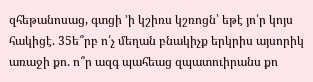զհեթանոսաց, գտցի ՚ի կշիռս կշռոցն՝ եթէ յո՛ր կոյս հակիցէ. 35ե՞րբ ո՛չ մեղան բնակիչք երկրիս այսորիկ առաջի քո. ո՞ր ազգ պահեաց զպատուիրանս քո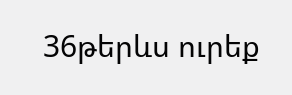36թերևս ուրեք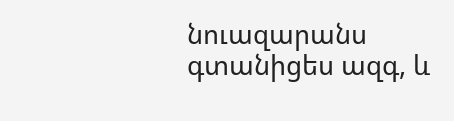նուազարանս գտանիցես ազգ, և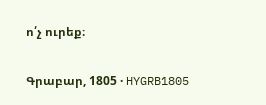ո՛չ ուրեք։

Գրաբար, 1805 · HYGRB1805